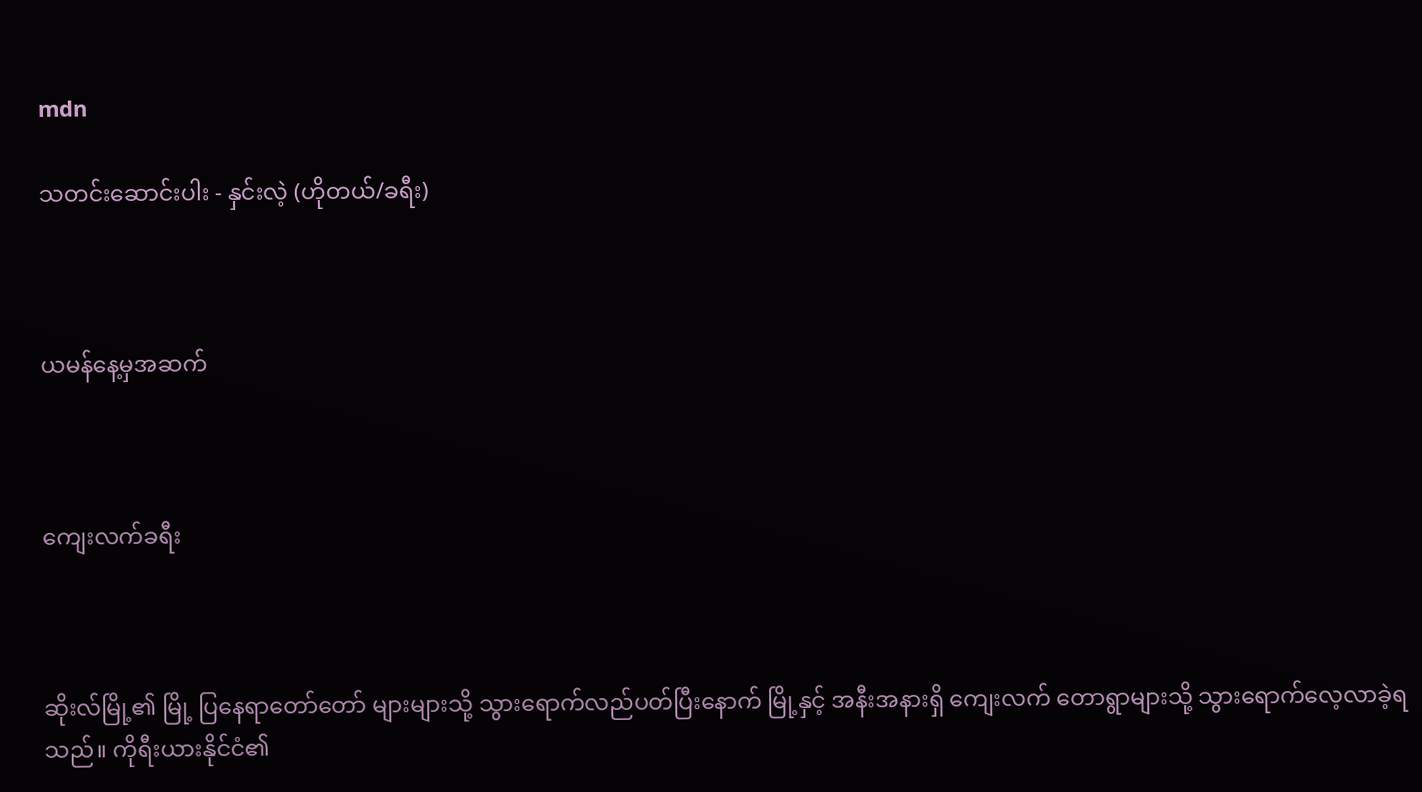mdn

သတင်းဆောင်းပါး - နှင်းလဲ့ (ဟိုတယ်/ခရီး)



ယမန်နေ့မှအဆက်



ကျေးလက်ခရီး



ဆိုးလ်မြို့၏ မြို့ ပြနေရာတော်တော် များများသို့ သွားရောက်လည်ပတ်ပြီးနောက် မြို့နှင့် အနီးအနားရှိ ကျေးလက် တောရွာများသို့ သွားရောက်လေ့လာခဲ့ရသည်။ ကိုရီးယားနိုင်ငံ၏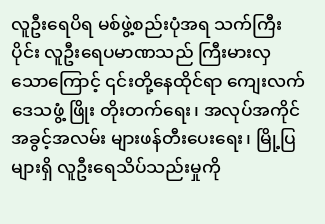လူဦးရေပိရ မစ်ဖွဲ့စည်းပုံအရ သက်ကြီးပိုင်း လူဦးရေပမာဏသည် ကြီးမားလှသောကြောင့် ၎င်းတို့နေထိုင်ရာ ကျေးလက်ဒေသဖွံ့ ဖြိုး တိုးတက်ရေး၊ အလုပ်အကိုင်အခွင့်အလမ်း များဖန်တီးပေးရေး၊ မြို့ပြများရှိ လူဦးရေသိပ်သည်းမှုကို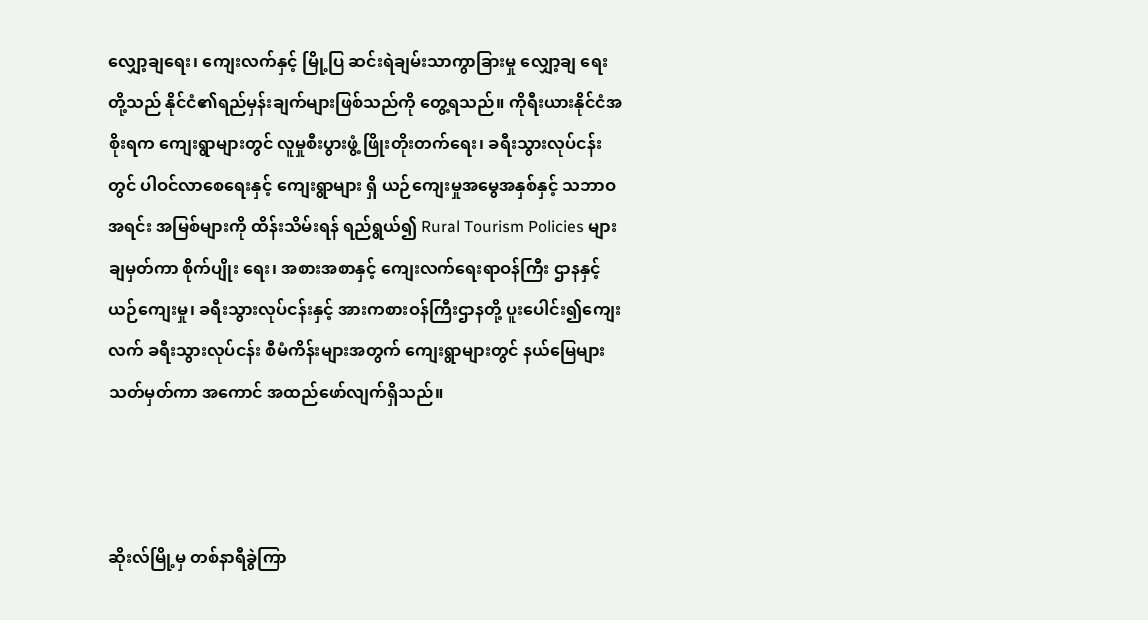လျှော့ချရေး၊ ကျေးလက်နှင့် မြို့ပြ ဆင်းရဲချမ်းသာကွာခြားမှု လျှော့ချ ရေးတို့သည် နိုင်ငံ၏ရည်မှန်းချက်များဖြစ်သည်ကို တွေ့ရသည်။ ကိုရီးယားနိုင်ငံအစိုးရက ကျေးရွာများတွင် လူမှုစီးပွားဖွံ့ ဖြိုးတိုးတက်ရေး၊ ခရီးသွားလုပ်ငန်းတွင် ပါဝင်လာစေရေးနှင့် ကျေးရွာများ ရှိ ယဉ်ကျေးမှုအမွေအနှစ်နှင့် သဘာဝအရင်း အမြစ်များကို ထိန်းသိမ်းရန် ရည်ရွယ်၍ Rural Tourism Policies များချမှတ်ကာ စိုက်ပျိုး ရေး၊ အစားအစာနှင့် ကျေးလက်ရေးရာဝန်ကြီး ဌာနနှင့် ယဉ်ကျေးမှု၊ ခရီးသွားလုပ်ငန်းနှင့် အားကစားဝန်ကြီးဌာနတို့ ပူးပေါင်း၍ကျေးလက် ခရီးသွားလုပ်ငန်း စီမံကိန်းများအတွက် ကျေးရွာများတွင် နယ်မြေများသတ်မှတ်ကာ အကောင် အထည်ဖော်လျက်ရှိသည်။



ဆိုးလ်မြို့မှ တစ်နာရီခွဲကြာ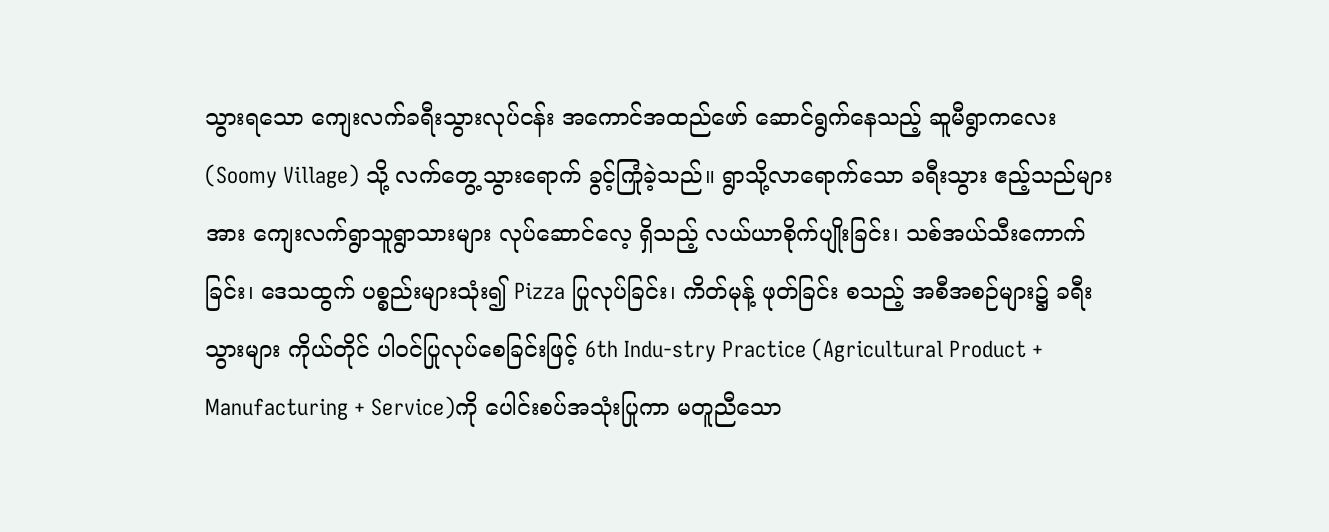သွားရသော ကျေးလက်ခရီးသွားလုပ်ငန်း အကောင်အထည်ဖော် ဆောင်ရွက်နေသည့် ဆူမီရွာကလေး (Soomy Village) သို့ လက်တွေ့သွားရောက် ခွင့်ကြုံခဲ့သည်။ ရွာသို့လာရောက်သော ခရီးသွား ဧည့်သည်များအား ကျေးလက်ရွာသူရွာသားများ လုပ်ဆောင်လေ့ ရှိသည့် လယ်ယာစိုက်ပျိုးခြင်း၊ သစ်အယ်သီးကောက်ခြင်း၊ ဒေသထွက် ပစ္စည်းများသုံး၍ Pizza ပြုလုပ်ခြင်း၊ ကိတ်မုန့် ဖုတ်ခြင်း စသည့် အစီအစဉ်များ၌ ခရီးသွားများ ကိုယ်တိုင် ပါဝင်ပြုလုပ်စေခြင်းဖြင့် 6th Indu-stry Practice (Agricultural Product + Manufacturing + Service)ကို ပေါင်းစပ်အသုံးပြုကာ မတူညီသော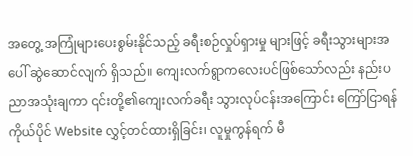အတွေ့ အကြုံများပေးစွမ်းနိုင်သည့် ခရီးစဉ်လှုပ်ရှားမှု များဖြင့် ခရီးသွားများအပေါ် ဆွဲဆောင်လျက် ရှိသည်။ ကျေးလက်ရွာကလေးပင်ဖြစ်သော်လည်း နည်းပညာအသုံးချကာ ၎င်းတို့၏ကျေးလက်ခရီး သွားလုပ်ငန်းအကြောင်း ကြော်ငြာရန် ကိုယ်ပိုင် Website လွှင့်တင်ထားရှိခြင်း၊ လူမှုကွန်ရက် မီ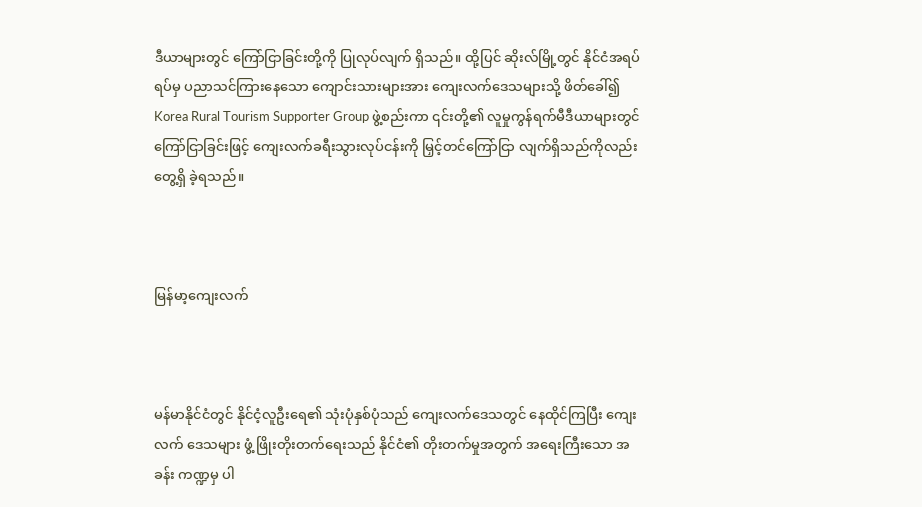ဒီယာများတွင် ကြော်ငြာခြင်းတို့ကို ပြုလုပ်လျက် ရှိသည်။ ထို့ပြင် ဆိုးလ်မြို့တွင် နိုင်ငံအရပ်ရပ်မှ ပညာသင်ကြားနေသော ကျောင်းသားများအား ကျေးလက်ဒေသများသို့ ဖိတ်ခေါ်၍ Korea Rural Tourism Supporter Group ဖွဲ့စည်းကာ ၎င်းတို့၏ လူမှုကွန်ရက်မီဒီယာများတွင် ကြော်ငြာခြင်းဖြင့် ကျေးလက်ခရီးသွားလုပ်ငန်းကို မြှင့်တင်ကြော်ငြာ လျက်ရှိသည်ကိုလည်း တွေ့ရှိ ခဲ့ရသည်။



မြန်မာ့ကျေးလက်



မန်မာနိုင်ငံတွင် နိုင်ငံ့လူဦးရေ၏ သုံးပုံနှစ်ပုံသည် ကျေးလက်ဒေသတွင် နေထိုင်ကြပြီး ကျေးလက် ဒေသများ ဖွံ့ ဖြိုးတိုးတက်ရေးသည် နိုင်ငံ၏ တိုးတက်မှုအတွက် အရေးကြီးသော အခန်း ကဏ္ဍမှ ပါ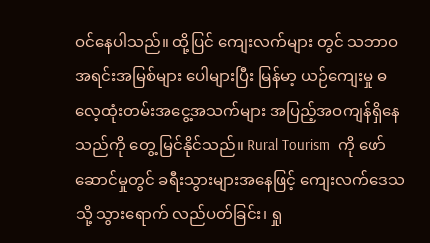ဝင်နေပါသည်။ ထို့ပြင် ကျေးလက်များ တွင် သဘာဝအရင်းအမြစ်များ ပေါများပြီး မြန်မာ့ ယဉ်ကျေးမှု ဓလေ့ထုံးတမ်းအငွေ့အသက်များ အပြည့်အဝကျန်ရှိနေသည်ကို တွေ့ မြင်နိုင်သည်။ Rural Tourism  ကို ဖော်ဆောင်မှုတွင် ခရီးသွားများအနေဖြင့် ကျေးလက်ဒေသသို့ သွားရောက် လည်ပတ်ခြင်း၊ ရှု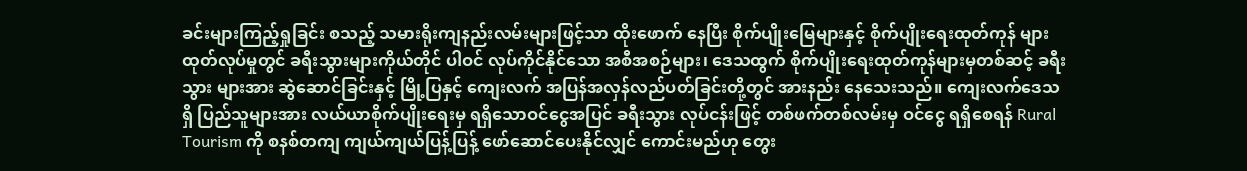ခင်းများကြည့်ရှုခြင်း စသည့် သမားရိုးကျနည်းလမ်းများဖြင့်သာ ထိုးဖောက် နေပြီး စိုက်ပျိုးမြေများနှင့် စိုက်ပျိုးရေးထုတ်ကုန် များထုတ်လုပ်မှုတွင် ခရီးသွားများကိုယ်တိုင် ပါဝင် လုပ်ကိုင်နိုင်သော အစီအစဉ်များ၊ ဒေသထွက် စိုက်ပျိုးရေးထုတ်ကုန်များမှတစ်ဆင့် ခရီးသွား များအား ဆွဲဆောင်ခြင်းနှင့် မြို့ပြနှင့် ကျေးလက် အပြန်အလှန်လည်ပတ်ခြင်းတို့တွင် အားနည်း နေသေးသည်။ ကျေးလက်ဒေသရှိ ပြည်သူများအား လယ်ယာစိုက်ပျိုးရေးမှ ရရှိသောဝင်ငွေအပြင် ခရီးသွား လုပ်ငန်းဖြင့် တစ်ဖက်တစ်လမ်းမှ ဝင်ငွေ ရရှိစေရန် Rural Tourism ကို စနစ်တကျ ကျယ်ကျယ်ပြန့်ပြန့် ဖော်ဆောင်ပေးနိုင်လျှင် ကောင်းမည်ဟု တွေး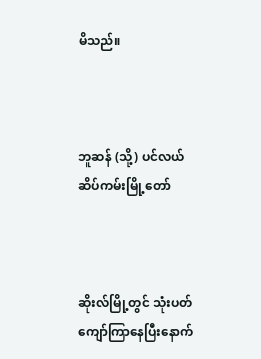မိသည်။



ဘူဆန် (သို့) ပင်လယ်ဆိပ်ကမ်းမြို့တော်



ဆိုးလ်မြို့တွင် သုံးပတ်ကျော်ကြာနေပြီးနောက်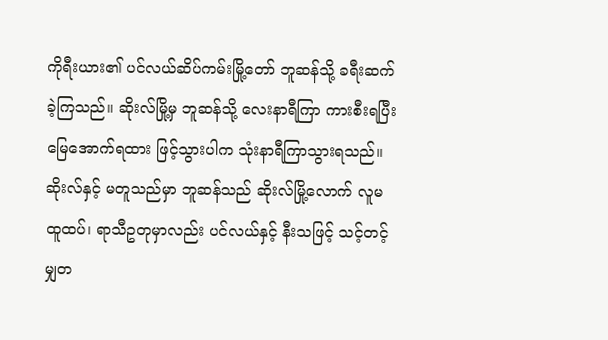ကိုရီးယား၏ ပင်လယ်ဆိပ်ကမ်းမြို့တော် ဘူဆန်သို့ ခရီးဆက်ခဲ့ကြသည်။ ဆိုးလ်မြို့မှ ဘူဆန်သို့ လေးနာရီကြာ ကားစီးရပြီး မြေအောက်ရထား ဖြင့်သွားပါက သုံးနာရီကြာသွားရသည်။ ဆိုးလ်နှင့် မတူသည်မှာ ဘူဆန်သည် ဆိုးလ်မြို့လောက် လူမထူထပ်၊ ရာသီဥတုမှာလည်း ပင်လယ်နှင့် နီးသဖြင့် သင့်တင့်မျှတ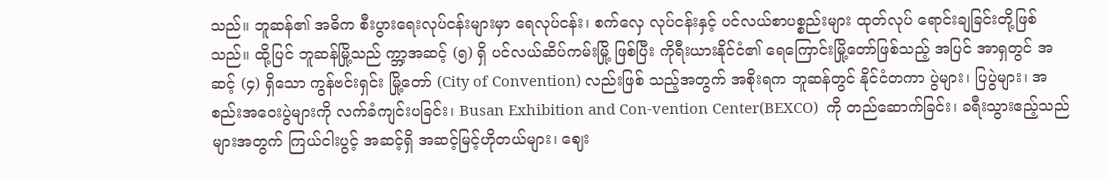သည်။ ဘူဆန်၏ အဓိက စီးပွားရေးလုပ်ငန်းများမှာ ရေလုပ်ငန်း၊ စက်လှေ လုပ်ငန်းနှင့် ပင်လယ်စာပစ္စည်းများ ထုတ်လုပ် ရောင်းချခြင်းတို့ဖြစ်သည်။ ထို့ပြင် ဘူဆန်မြို့သည် က္ဘာ့အဆင့် (၅) ရှိ ပင်လယ်ဆိပ်ကမ်းမြို့ ဖြစ်ပြီး ကိုရီးယားနိုင်ငံ၏ ရေကြောင်းမြို့တော်ဖြစ်သည့် အပြင် အာရှတွင် အဆင့် (၄) ရှိသော ကွန်ဗင်းရှင်း မြို့တော် (City of Convention) လည်းဖြစ် သည့်အတွက် အစိုးရက ဘူဆန်တွင် နိုင်ငံတကာ ပွဲများ၊ ပြပွဲများ၊ အစည်းအဝေးပွဲများကို လက်ခံကျင်းပခြင်း၊ Busan Exhibition and Con-vention Center(BEXCO)  ကို တည်ဆောက်ခြင်း၊ ခရီးသွားဧည့်သည်များအတွက် ကြယ်ငါးပွင့် အဆင့်ရှိ အဆင့်မြင့်ဟိုတယ်များ၊ ဈေး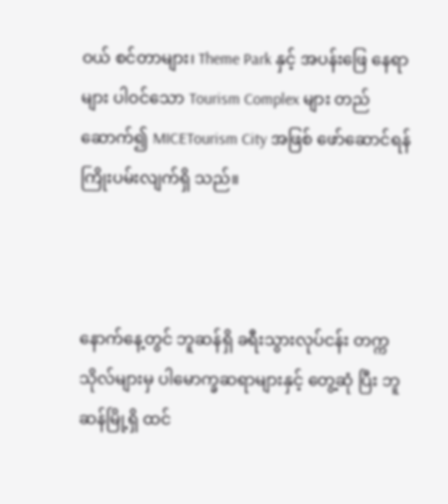ဝယ် စင်တာများ၊ Theme Park နှင့် အပန်းဖြေ နေရာများ ပါဝင်သော Tourism Complex များ တည်ဆောက်၍ MICETourism City အဖြစ် ဖော်ဆောင်ရန် ကြိုးပမ်းလျက်ရှိ သည်။



နောက်နေ့တွင် ဘူဆန်ရှိ ခရီးသွားလုပ်ငန်း တက္ကသိုလ်များမှ ပါမောက္ခဆရာများနှင့် တွေ့ဆုံ ပြီး ဘူဆန်မြို့ရှိ ထင်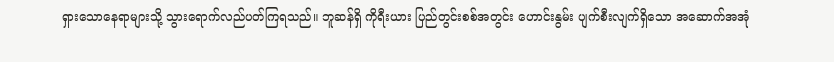ရှားသောနေရာများသို့ သွားရောက်လည်ပတ်ကြရသည်။ ဘူဆန်ရှိ ကိုရီးယား ပြည်တွင်းစစ်အတွင်း ဟောင်းနွမ်း ပျက်စီးလျက်ရှိသော အဆောက်အအုံ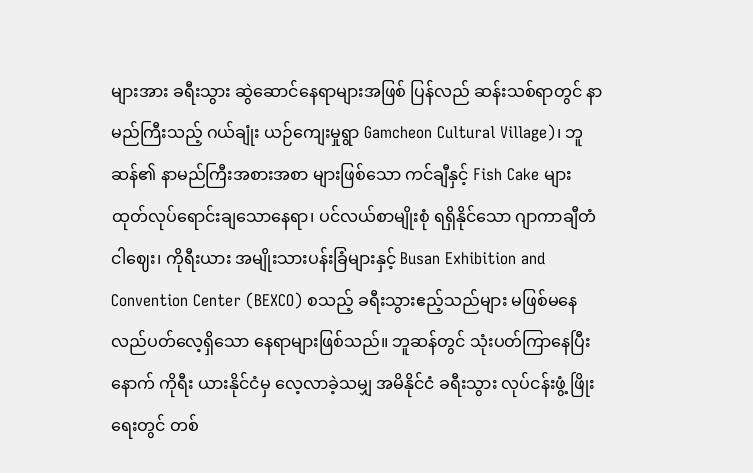များအား ခရီးသွား ဆွဲဆောင်နေရာများအဖြစ် ပြန်လည် ဆန်းသစ်ရာတွင် နာမည်ကြီးသည့် ဂယ်ချုံး ယဉ်ကျေးမှုရွာ Gamcheon Cultural Village)၊ ဘူဆန်၏ နာမည်ကြီးအစားအစာ များဖြစ်သော ကင်ချီနှင့် Fish Cake များ ထုတ်လုပ်ရောင်းချသောနေရာ၊ ပင်လယ်စာမျိုးစုံ ရရှိနိုင်သော ဂျာကာချီတံငါဈေး၊ ကိုရီးယား အမျိုးသားပန်းခြံများနှင့် Busan Exhibition and Convention Center (BEXCO) စသည့် ခရီးသွားဧည့်သည်များ မဖြစ်မနေ လည်ပတ်လေ့ရှိသော နေရာများဖြစ်သည်။ ဘူဆန်တွင် သုံးပတ်ကြာနေပြီးနောက် ကိုရီး ယားနိုင်ငံမှ လေ့လာခဲ့သမျှ အမိနိုင်ငံ ခရီးသွား လုပ်ငန်းဖွံ့ ဖြိုးရေးတွင် တစ်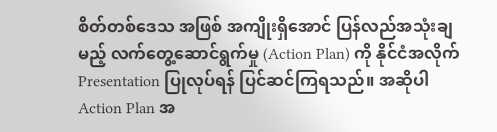စိတ်တစ်ဒေသ အဖြစ် အကျိုးရှိအောင် ပြန်လည်အသုံးချမည့် လက်တွေ့ဆောင်ရွက်မှု (Action Plan) ကို နိုင်ငံအလိုက် Presentation ပြုလုပ်ရန် ပြင်ဆင်ကြရသည်။ အဆိုပါ Action Plan အ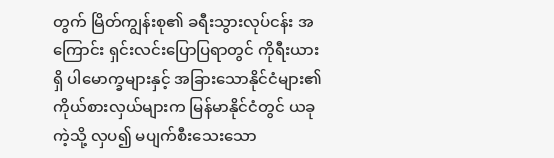တွက် မြိတ်ကျွန်းစု၏ ခရီးသွားလုပ်ငန်း အကြောင်း ရှင်းလင်းပြောပြရာတွင် ကိုရီးယားရှိ ပါမောက္ခများနှင့် အခြားသောနိုင်ငံများ၏ ကိုယ်စားလှယ်များက မြန်မာနိုင်ငံတွင် ယခုကဲ့သို့ လှပ၍ မပျက်စီးသေးသော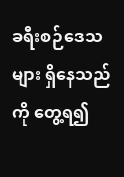ခရီးစဉ်ဒေသများ ရှိနေသည်ကို တွေ့ရ၍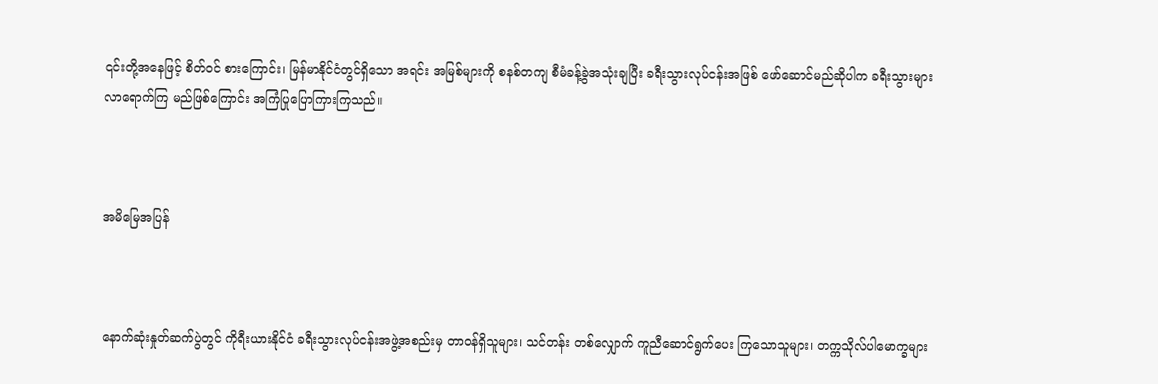၎င်းတို့အနေဖြင့် စိတ်ဝင် စားကြောင်း၊ မြန်မာနိုင်ငံတွင်ရှိသော အရင်း အမြစ်များကို စနစ်တကျ စီမံခန့်ခွဲအသုံးချပြီး ခရီးသွားလုပ်ငန်းအဖြစ် ဖော်ဆောင်မည်ဆိုပါက ခရီးသွားများ လာရောက်ကြ မည်ဖြစ်ကြောင်း အကြံပြုပြောကြားကြသည်။



အမိမြေအပြန်



နောက်ဆုံးနှုတ်ဆက်ပွဲတွင် ကိုရီးယားနိုင်ငံ ခရီးသွားလုပ်ငန်းအဖွဲ့အစည်းမှ တာဝန်ရှိသူများ၊ သင်တန်း တစ်လျှောက် ကူညီဆောင်ရွက်ပေး ကြသောသူများ၊ တက္ကသိုလ်ပါမောက္ခများ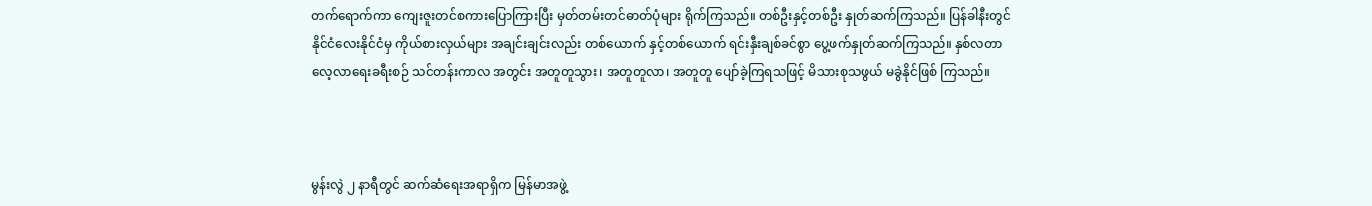တက်ရောက်ကာ ကျေးဇူးတင်စကားပြောကြားပြီး မှတ်တမ်းတင်ဓာတ်ပုံများ ရိုက်ကြသည်။ တစ်ဦးနှင့်တစ်ဦး နှုတ်ဆက်ကြသည်။ ပြန်ခါနီးတွင် နိုင်ငံလေးနိုင်ငံမှ ကိုယ်စားလှယ်များ အချင်းချင်းလည်း တစ်ယောက် နှင့်တစ်ယောက် ရင်းနှီးချစ်ခင်စွာ ပွေ့ဖက်နှုတ်ဆက်ကြသည်။ နှစ်လတာ လေ့လာရေးခရီးစဉ် သင်တန်းကာလ အတွင်း အတူတူသွား၊ အတူတူလာ၊ အတူတူ ပျော်ခဲ့ကြရသဖြင့် မိသားစုသဖွယ် မခွဲနိုင်ဖြစ် ကြသည်။



မွန်းလွဲ ၂ နာရီတွင် ဆက်ဆံရေးအရာရှိက မြန်မာအဖွဲ့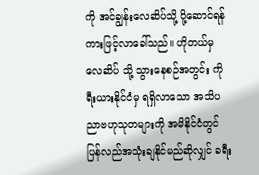ကို အင်ချွန်းလေဆိပ်သို့ ပို့ဆောင်ရန် ကားဖြင့်လာခေါ်သည်။ ဟိုတယ်မှ လေဆိပ် သို့ သွားနေစဉ်အတွင်း ကိုရီးယားနိုင်ငံမှ ရရှိလာသော အသိပညာဗဟုသုတများကို အမိနိုင်ငံတွင် ပြန်လည်အသုံးချနိုင်မည်ဆိုလျှင် ခရီး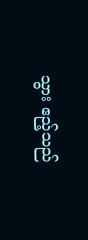သွား ဧည့်သည်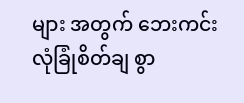များ အတွက် ဘေးကင်းလုံခြုံစိတ်ချ စွာ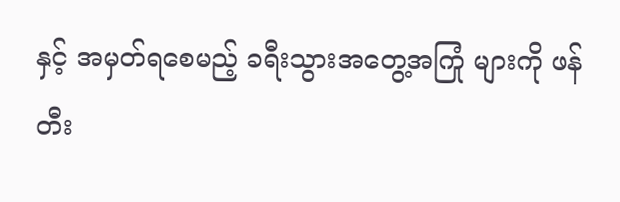နှင့် အမှတ်ရစေမည့် ခရီးသွားအတွေ့အကြုံ များကို ဖန်တီး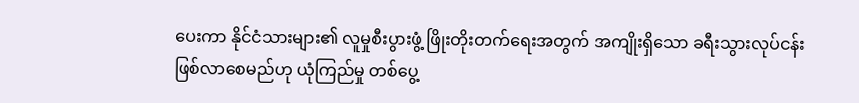ပေးကာ နိုင်ငံသားများ၏ လူမှုစီးပွားဖွံ့ ဖြိုးတိုးတက်ရေးအတွက် အကျိုးရှိသော ခရီးသွားလုပ်ငန်း ဖြစ်လာစေမည်ဟု ယုံကြည်မှု တစ်ပွေ့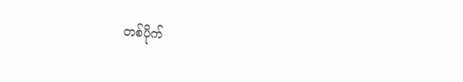တစ်ပိုက်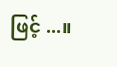ဖြင့် ...။